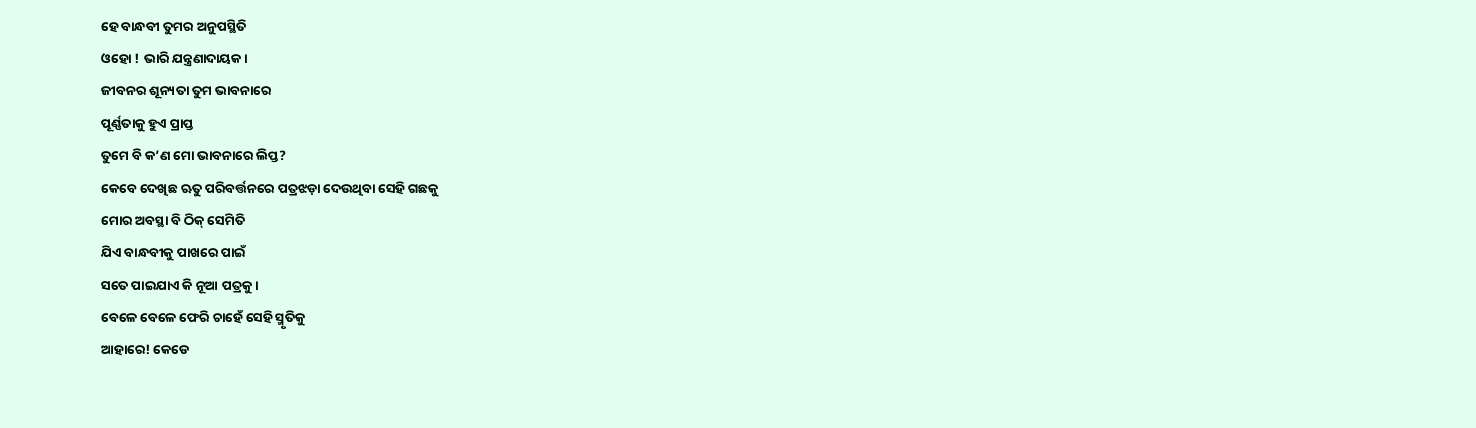ହେ ବାନ୍ଧବୀ ତୁମର ଅନୁପସ୍ଥିତି
ଓହୋ ! ଭାରି ଯନ୍ତ୍ରଣାଦାୟକ।
ଜୀବନର ଶୂନ୍ୟତା ତୁମ ଭାବନାରେ
ପୂର୍ଣ୍ଣତାକୁ ହୁଏ ପ୍ରାପ୍ତ
ତୁମେ ବି କ’ଣ ମୋ ଭାବନାରେ ଲିପ୍ତ?
କେବେ ଦେଖିଛ ଋତୁ ପରିବର୍ତ୍ତନରେ ପତ୍ରଝଡ଼ା ଦେଉଥିବା ସେହି ଗଛକୁ
ମୋର ଅବସ୍ଥା ବି ଠିକ୍ ସେମିତି
ଯିଏ ବାନ୍ଧବୀକୁ ପାଖରେ ପାଇଁ
ସତେ ପାଇଯାଏ କି ନୂଆ ପତ୍ରକୁ ।
ବେଳେ ବେଳେ ଫେରି ଚାହେଁ ସେହି ସ୍ମୃତିକୁ
ଆହାରେ! କେଡେ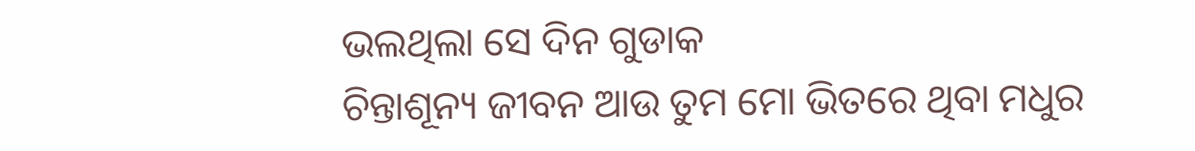ଭଲଥିଲା ସେ ଦିନ ଗୁଡାକ
ଚିନ୍ତାଶୂନ୍ୟ ଜୀବନ ଆଉ ତୁମ ମୋ ଭିତରେ ଥିବା ମଧୁର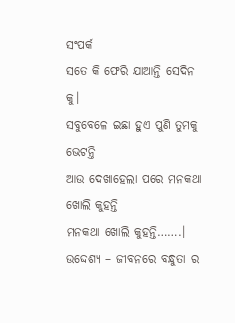ସଂପର୍କ
ସତେ କି ଫେରି ଯାଆନ୍ତି ସେଦିନ କୁ।
ସବୁବେଳେ ଇଛା ହୁଏ ପୁଣି ତୁମକୁ ଭେଟନ୍ତି
ଆଉ ଦେଖାହେଲା ପରେ ମନକଥା ଖୋଲି କୁହନ୍ତି
ମନକଥା ଖୋଲି କୁହନ୍ତି…….।
ଉଦ୍ଦେଶ୍ୟ – ଜୀବନରେ ବନ୍ଧୁତା ର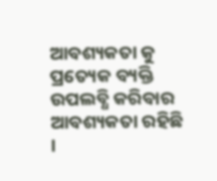ଆବଶ୍ୟକତା କୁ ପ୍ରତ୍ୟେକ ବ୍ୟକ୍ତି ଉପଲବ୍ଧି କରିବାର ଆବଶ୍ୟକତା ରହିଛି ।